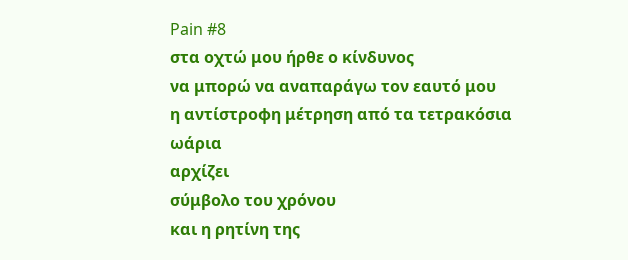Pain #8
στα οχτώ μου ήρθε ο κίνδυνος
να μπορώ να αναπαράγω τον εαυτό μου
η αντίστροφη μέτρηση από τα τετρακόσια ωάρια
αρχίζει
σύμβολο του χρόνου
και η ρητίνη της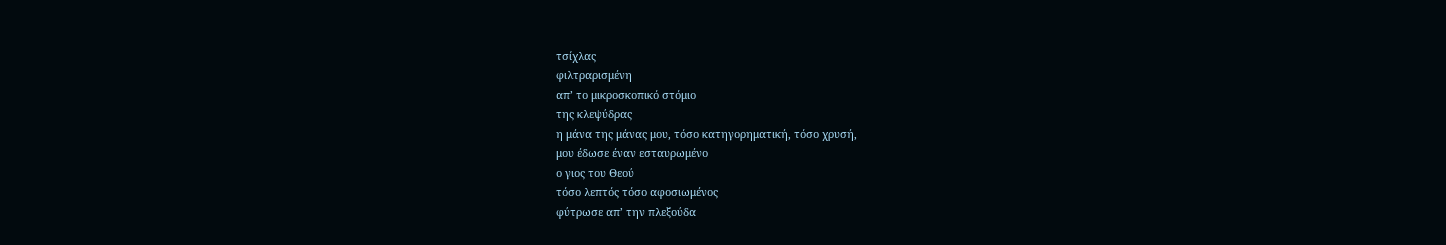τσίχλας
φιλτραρισμένη
απ’ το μικροσκοπικό στόμιο
της κλεψύδρας
η μάνα της μάνας μου, τόσο κατηγορηματική, τόσο χρυσή,
μου έδωσε έναν εσταυρωμένο
ο γιος του Θεού
τόσο λεπτός τόσο αφοσιωμένος
φύτρωσε απ’ την πλεξούδα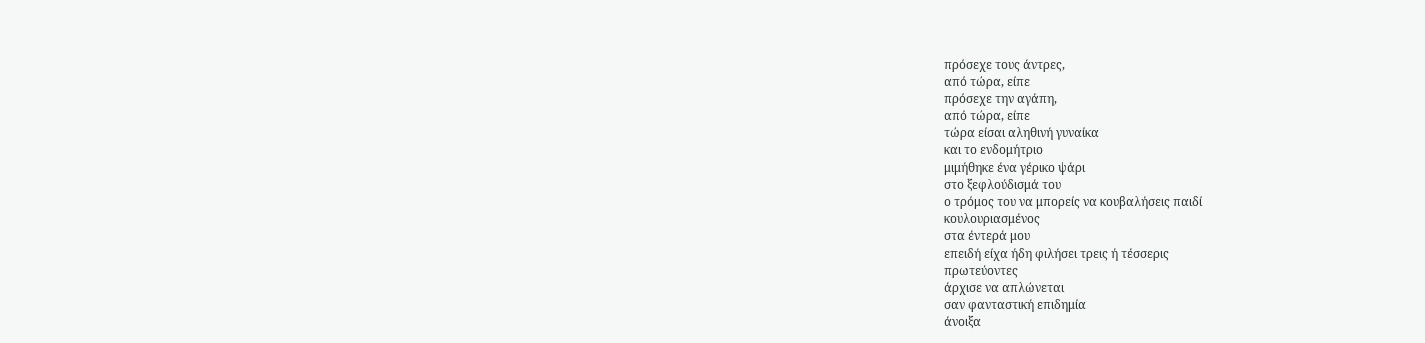πρόσεχε τους άντρες,
από τώρα, είπε
πρόσεχε την αγάπη,
από τώρα, είπε
τώρα είσαι αληθινή γυναίκα
και το ενδομήτριο
μιμήθηκε ένα γέρικο ψάρι
στο ξεφλούδισμά του
ο τρόμος του να μπορείς να κουβαλήσεις παιδί
κουλουριασμένος
στα έντερά μου
επειδή είχα ήδη φιλήσει τρεις ή τέσσερις
πρωτεύοντες
άρχισε να απλώνεται
σαν φανταστική επιδημία
άνοιξα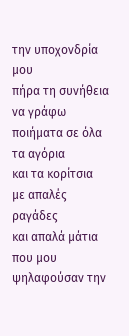την υποχονδρία μου
πήρα τη συνήθεια
να γράφω ποιήματα σε όλα τα αγόρια
και τα κορίτσια
με απαλές ραγάδες
και απαλά μάτια
που μου ψηλαφούσαν την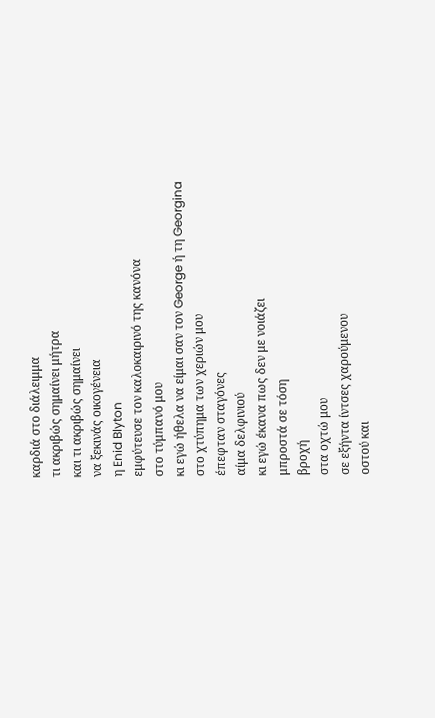καρδιά στο διάλειμμα
τι ακριβώς σημαίνει μήτρα
και τι ακριβώς σημαίνει
να ξεκινάς οικογένεια
η Enid Blyton
εμφύτευσε τον καλοκαιρινό της κανόνα
στο τύμπανό μου
κι εγώ ήθελα να είμαι σαν τον George ή τη Georgina
στο χτύπημα των χεριών μου
έπεφταν σταγόνες
αίμα δελφινιού
κι εγώ έκανα πως δεν με νοιάζει
μπροστά σε τόση
βροχή
στα οχτώ μου
σε εξήντα ίντσες χαρούμενου
οστού και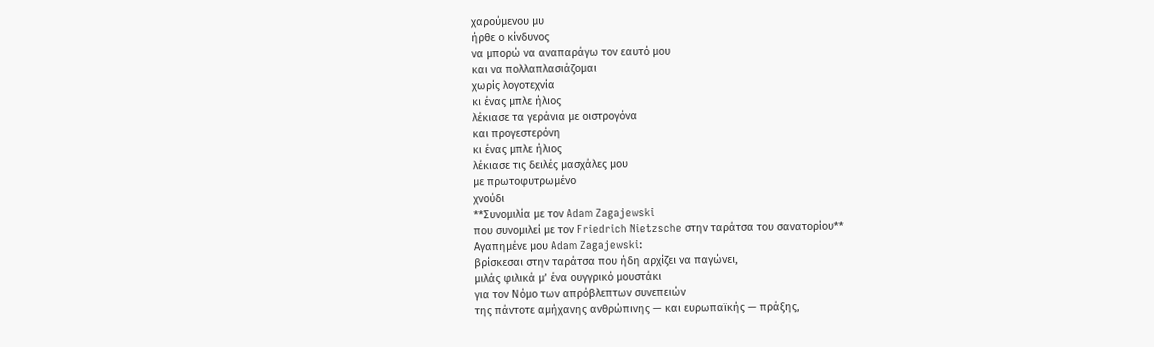χαρούμενου μυ
ήρθε ο κίνδυνος
να μπορώ να αναπαράγω τον εαυτό μου
και να πολλαπλασιάζομαι
χωρίς λογοτεχνία
κι ένας μπλε ήλιος
λέκιασε τα γεράνια με οιστρογόνα
και προγεστερόνη
κι ένας μπλε ήλιος
λέκιασε τις δειλές μασχάλες μου
με πρωτοφυτρωμένο
χνούδι
**Συνομιλία με τον Adam Zagajewski
που συνομιλεί με τον Friedrich Nietzsche στην ταράτσα του σανατορίου**
Αγαπημένε μου Adam Zagajewski:
βρίσκεσαι στην ταράτσα που ήδη αρχίζει να παγώνει,
μιλάς φιλικά μ’ ένα ουγγρικό μουστάκι
για τον Νόμο των απρόβλεπτων συνεπειών
της πάντοτε αμήχανης ανθρώπινης — και ευρωπαϊκής — πράξης,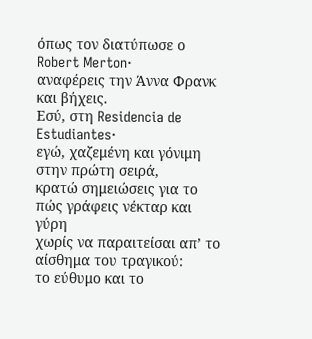όπως τον διατύπωσε ο Robert Merton·
αναφέρεις την Άννα Φρανκ
και βήχεις.
Εσύ, στη Residencia de Estudiantes·
εγώ, χαζεμένη και γόνιμη στην πρώτη σειρά,
κρατώ σημειώσεις για το πώς γράφεις νέκταρ και γύρη
χωρίς να παραιτείσαι απ’ το αίσθημα του τραγικού:
το εύθυμο και το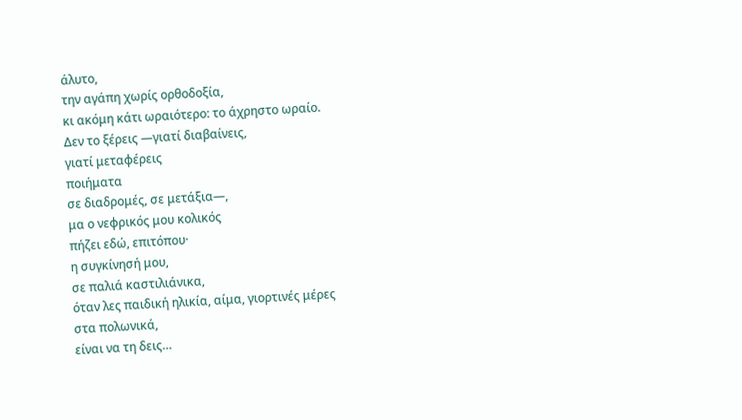άλυτο,
την αγάπη χωρίς ορθοδοξία,
κι ακόμη κάτι ωραιότερο: το άχρηστο ωραίο.
Δεν το ξέρεις —γιατί διαβαίνεις,
γιατί μεταφέρεις
ποιήματα
σε διαδρομές, σε μετάξια—,
μα ο νεφρικός μου κολικός
πήζει εδώ, επιτόπου·
η συγκίνησή μου,
σε παλιά καστιλιάνικα,
όταν λες παιδική ηλικία, αίμα, γιορτινές μέρες
στα πολωνικά,
είναι να τη δεις…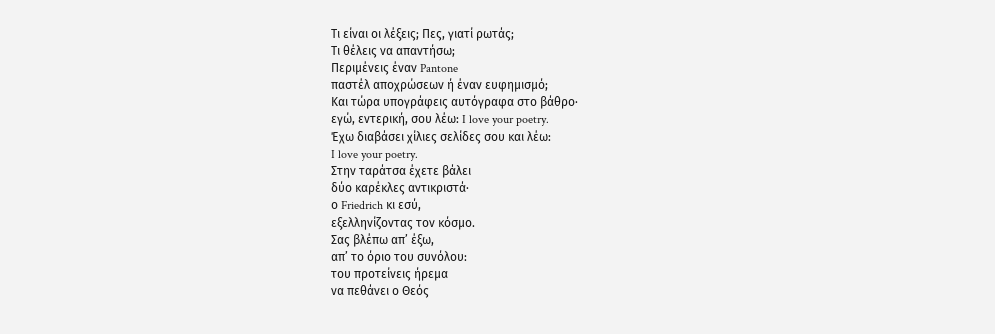Τι είναι οι λέξεις; Πες, γιατί ρωτάς;
Τι θέλεις να απαντήσω;
Περιμένεις έναν Pantone
παστέλ αποχρώσεων ή έναν ευφημισμό;
Και τώρα υπογράφεις αυτόγραφα στο βάθρο·
εγώ, εντερική, σου λέω: I love your poetry.
Έχω διαβάσει χίλιες σελίδες σου και λέω:
I love your poetry.
Στην ταράτσα έχετε βάλει
δύο καρέκλες αντικριστά·
ο Friedrich κι εσύ,
εξελληνίζοντας τον κόσμο.
Σας βλέπω απ’ έξω,
απ’ το όριο του συνόλου:
του προτείνεις ήρεμα
να πεθάνει ο Θεός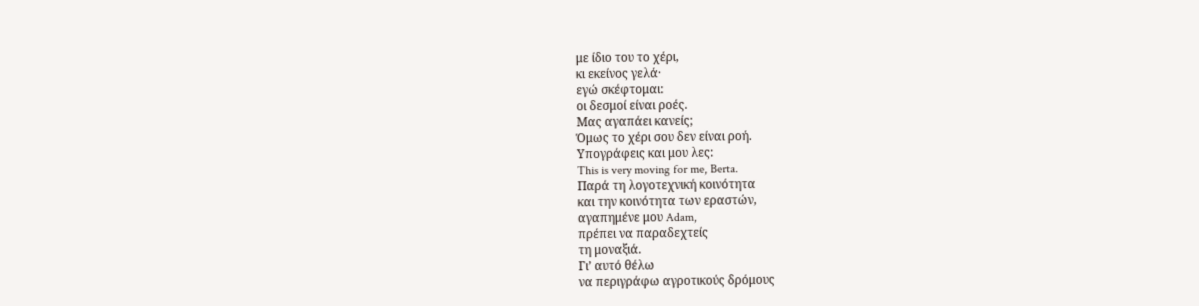με ίδιο του το χέρι,
κι εκείνος γελά·
εγώ σκέφτομαι:
οι δεσμοί είναι ροές.
Μας αγαπάει κανείς;
Όμως το χέρι σου δεν είναι ροή.
Υπογράφεις και μου λες:
This is very moving for me, Berta.
Παρά τη λογοτεχνική κοινότητα
και την κοινότητα των εραστών,
αγαπημένε μου Adam,
πρέπει να παραδεχτείς
τη μοναξιά.
Γι’ αυτό θέλω
να περιγράφω αγροτικούς δρόμους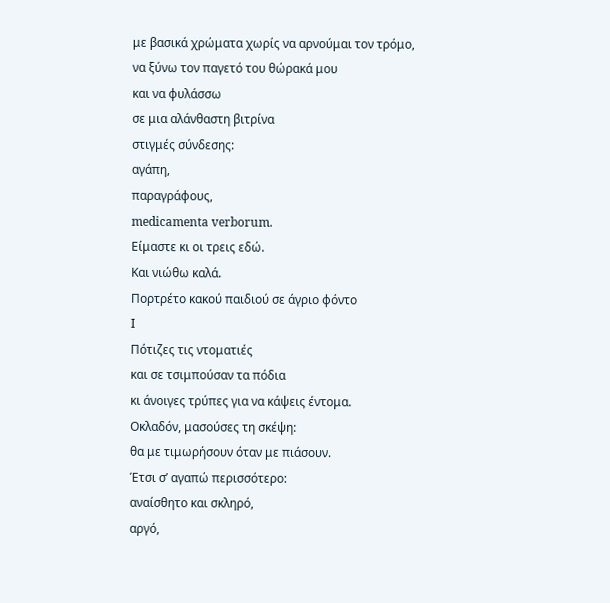με βασικά χρώματα χωρίς να αρνούμαι τον τρόμο,
να ξύνω τον παγετό του θώρακά μου
και να φυλάσσω
σε μια αλάνθαστη βιτρίνα
στιγμές σύνδεσης:
αγάπη,
παραγράφους,
medicamenta verborum.
Είμαστε κι οι τρεις εδώ.
Και νιώθω καλά.
Πορτρέτο κακού παιδιού σε άγριο φόντο
I
Πότιζες τις ντοματιές
και σε τσιμπούσαν τα πόδια
κι άνοιγες τρύπες για να κάψεις έντομα.
Οκλαδόν, μασούσες τη σκέψη:
θα με τιμωρήσουν όταν με πιάσουν.
Έτσι σ’ αγαπώ περισσότερο:
αναίσθητο και σκληρό,
αργό,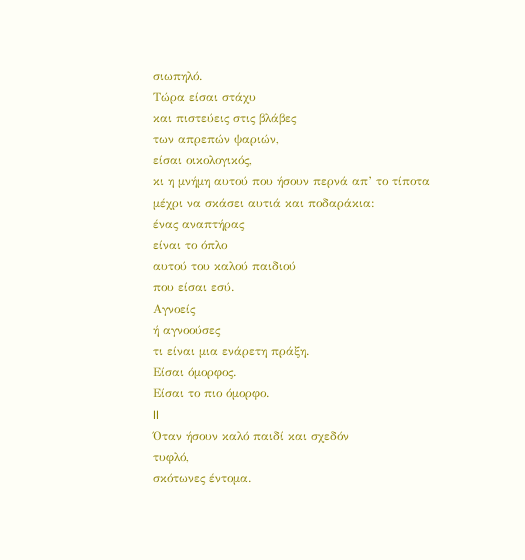σιωπηλό.
Τώρα είσαι στάχυ
και πιστεύεις στις βλάβες
των απρεπών ψαριών,
είσαι οικολογικός,
κι η μνήμη αυτού που ήσουν περνά απ’ το τίποτα
μέχρι να σκάσει αυτιά και ποδαράκια:
ένας αναπτήρας
είναι το όπλο
αυτού του καλού παιδιού
που είσαι εσύ.
Αγνοείς
ή αγνοούσες
τι είναι μια ενάρετη πράξη.
Είσαι όμορφος.
Είσαι το πιο όμορφο.
II
Όταν ήσουν καλό παιδί και σχεδόν
τυφλό,
σκότωνες έντομα.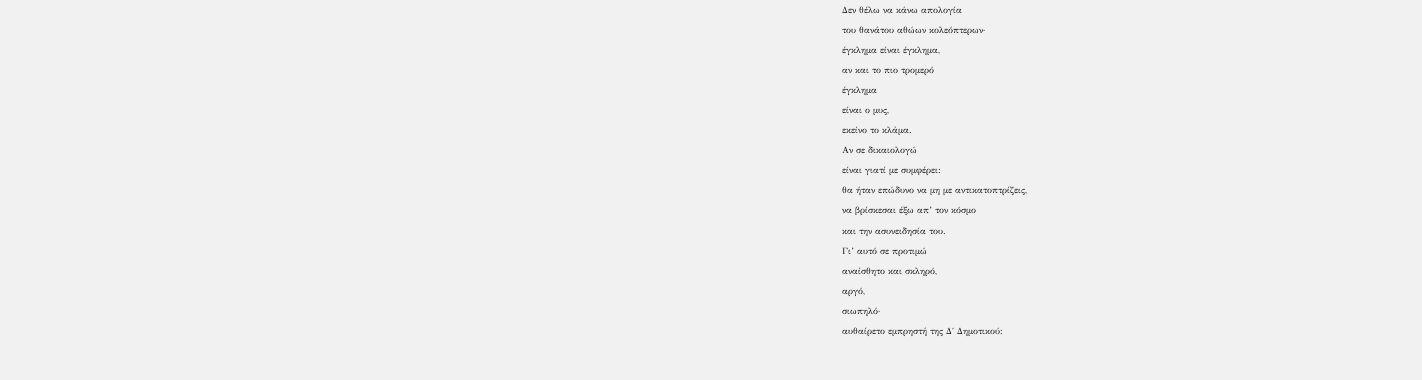Δεν θέλω να κάνω απολογία
του θανάτου αθώων κολεόπτερων·
έγκλημα είναι έγκλημα,
αν και το πιο τρομερό
έγκλημα
είναι ο μυς,
εκείνο το κλάμα.
Αν σε δικαιολογώ
είναι γιατί με συμφέρει:
θα ήταν επώδυνο να μη με αντικατοπτρίζεις,
να βρίσκεσαι έξω απ’ τον κόσμο
και την ασυνειδησία του.
Γι’ αυτό σε προτιμώ
αναίσθητο και σκληρό,
αργό,
σιωπηλό·
αυθαίρετο εμπρηστή της Δ΄ Δημοτικού: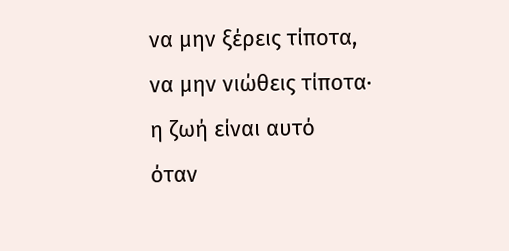να μην ξέρεις τίποτα,
να μην νιώθεις τίποτα·
η ζωή είναι αυτό
όταν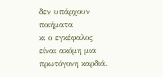δεν υπάρχουν ποιήματα
κι ο εγκέφαλος
είναι ακόμη μια πρωτόγονη καρδιά.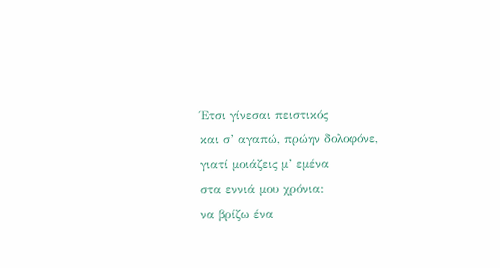Έτσι γίνεσαι πειστικός
και σ’ αγαπώ, πρώην δολοφόνε,
γιατί μοιάζεις μ’ εμένα
στα εννιά μου χρόνια:
να βρίζω ένα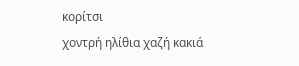κορίτσι
χοντρή ηλίθια χαζή κακιά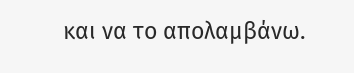και να το απολαμβάνω.